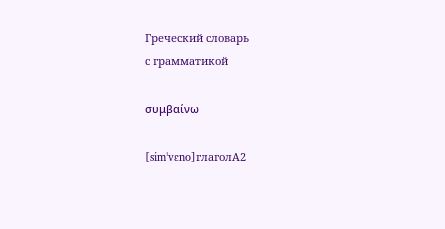Греческий словарь
с грамматикой

συμβαίνω

[simˈvɛno]глаголA2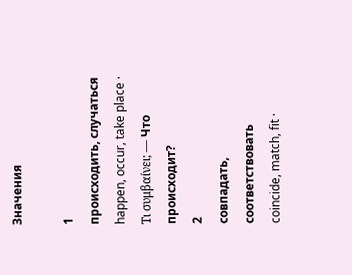Значения

1
происходить, случаться
happen, occur, take place · Τι συμβαίνει; — Что происходит?
2
совпадать, соответствовать
coincide, match, fit ·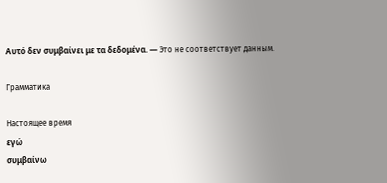Αυτό δεν συμβαίνει με τα δεδομένα. — Это не соответствует данным.

Грамматика

Настоящее время
εγώ
συμβαίνω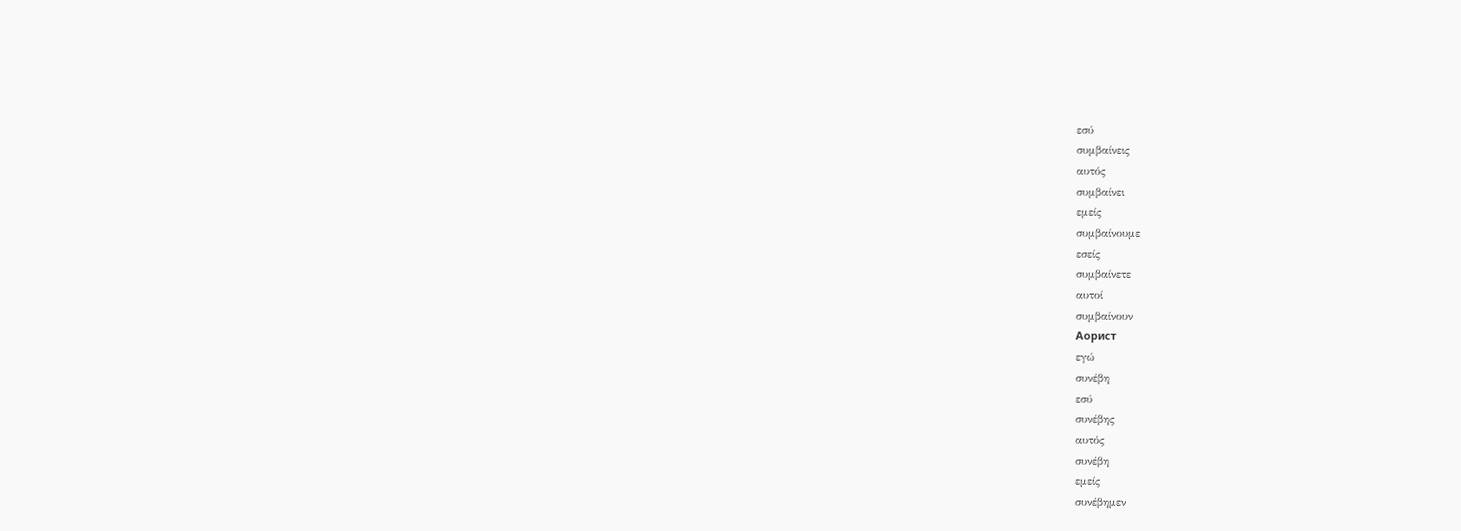εσύ
συμβαίνεις
αυτός
συμβαίνει
εμείς
συμβαίνουμε
εσείς
συμβαίνετε
αυτοί
συμβαίνουν
Аорист
εγώ
συνέβη
εσύ
συνέβης
αυτός
συνέβη
εμείς
συνέβημεν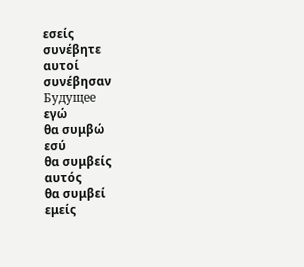εσείς
συνέβητε
αυτοί
συνέβησαν
Будущее
εγώ
θα συμβώ
εσύ
θα συμβείς
αυτός
θα συμβεί
εμείς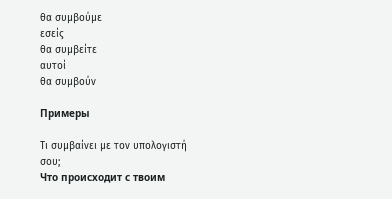θα συμβούμε
εσείς
θα συμβείτε
αυτοί
θα συμβούν

Примеры

Τι συμβαίνει με τον υπολογιστή σου;
Что происходит с твоим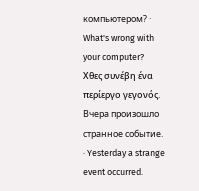компьютером? · What's wrong with your computer?
Χθες συνέβη ένα περίεργο γεγονός.
Вчера произошло странное событие. · Yesterday a strange event occurred.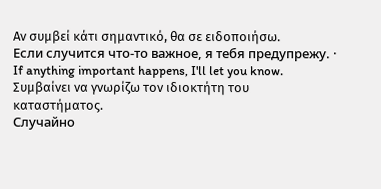Αν συμβεί κάτι σημαντικό, θα σε ειδοποιήσω.
Если случится что-то важное, я тебя предупрежу. · If anything important happens, I'll let you know.
Συμβαίνει να γνωρίζω τον ιδιοκτήτη του καταστήματος.
Случайно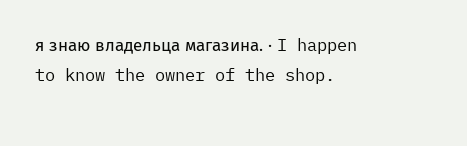я знаю владельца магазина. · I happen to know the owner of the shop.